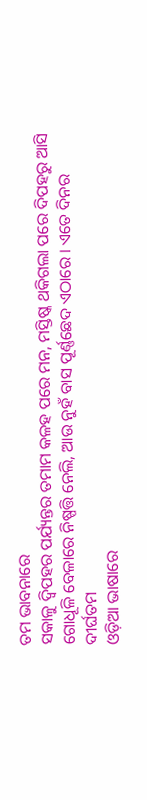ତମ ଭାବନାରେ
ସକାଳୁ ଦ୍ୱିପହର ପର୍ଯ୍ୟନ୍ତର ତମାମ କଳହ ପରେ ମନ, ମସ୍ତିଷ୍କ ଥକିଗଲା ପରେ ଦିପହରୁ ଆସି ଗୋଧୂଳି ବେଳାରେ ନିଷ୍ପତ୍ତି ନେଲି, ଆଉ ନୁହଁ ବାସ ପୂର୍ଣ୍ଣଛେଦ ଏଠାରେ । ଏତେ ଦିନର ଦୀର୍ଘତମ
ଓଡ଼ିଆ ଭାଷାରେ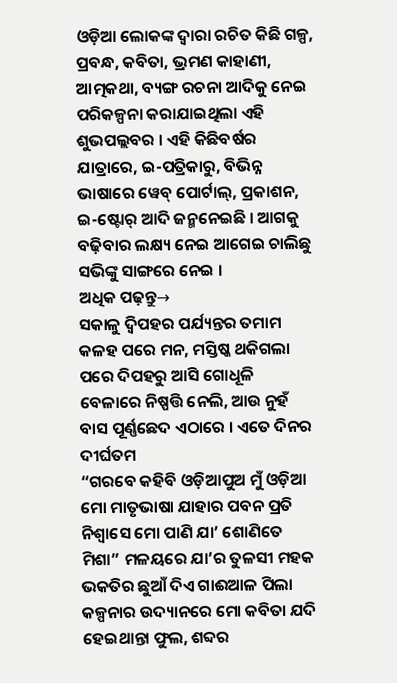ଓଡ଼ିଆ ଲୋକଙ୍କ ଦ୍ୱାରା ରଚିତ କିଛି ଗଳ୍ପ, ପ୍ରବନ୍ଧ, କବିତା, ଭ୍ରମଣ କାହାଣୀ, ଆତ୍ମକଥା, ବ୍ୟଙ୍ଗ ରଚନା ଆଦିକୁ ନେଇ ପରିକଳ୍ପନା କରାଯାଇଥିଲା ଏହି ଶୁଭପଲ୍ଲବର । ଏହି କିଛିବର୍ଷର ଯାତ୍ରାରେ, ଇ-ପତ୍ରିକାରୁ, ବିଭିନ୍ନ ଭାଷାରେ ୱେବ୍ ପୋର୍ଟାଲ୍, ପ୍ରକାଶନ, ଇ-ଷ୍ଟୋର୍ ଆଦି ଜନ୍ମନେଇଛି । ଆଗକୁ ବଢ଼ିବାର ଲକ୍ଷ୍ୟ ନେଇ ଆଗେଇ ଚାଲିଛୁ ସଭିଙ୍କୁ ସାଙ୍ଗରେ ନେଇ ।
ଅଧିକ ପଢ଼ନ୍ତୁ→
ସକାଳୁ ଦ୍ୱିପହର ପର୍ଯ୍ୟନ୍ତର ତମାମ କଳହ ପରେ ମନ, ମସ୍ତିଷ୍କ ଥକିଗଲା ପରେ ଦିପହରୁ ଆସି ଗୋଧୂଳି ବେଳାରେ ନିଷ୍ପତ୍ତି ନେଲି, ଆଉ ନୁହଁ ବାସ ପୂର୍ଣ୍ଣଛେଦ ଏଠାରେ । ଏତେ ଦିନର ଦୀର୍ଘତମ
“ଗରବେ କହିବି ଓଡ଼ିଆପୁଅ ମୁଁ ଓଡ଼ିଆ ମୋ ମାତୃଭାଷା ଯାହାର ପବନ ପ୍ରତି ନିଶ୍ୱାସେ ମୋ ପାଣି ଯା’ ଶୋଣିତେ ମିଶା” ମଳୟରେ ଯା’ର ତୁଳସୀ ମହକ ଭକତିର ଛୁଆଁ ଦିଏ ଗାଈଆଳ ପିଲା
କଳ୍ପନାର ଉଦ୍ୟାନରେ ମୋ କବିତା ଯଦି ହେଇଥାନ୍ତା ଫୁଲ, ଶବ୍ଦର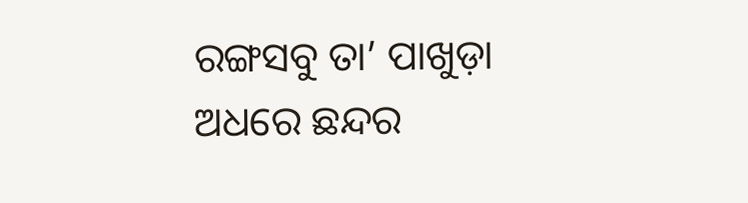ରଙ୍ଗସବୁ ତା’ ପାଖୁଡ଼ା ଅଧରେ ଛନ୍ଦର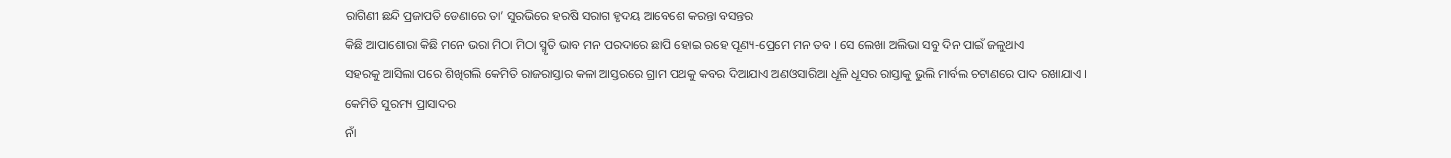ରାଗିଣୀ ଛନ୍ଦି ପ୍ରଜାପତି ଡେଣାରେ ତା’ ସୁରଭିରେ ହରଷି ସରାଗ ହୃଦୟ ଆବେଶେ କରନ୍ତା ବସନ୍ତର
କିଛି ଆପାଶୋରା କିଛି ମନେ ଭରା ମିଠା ମିଠା ସ୍ମୃତି ଭାବ ମନ ପରଦାରେ ଛାପି ହୋଇ ରହେ ପୂଣ୍ୟ-ପ୍ରେମେ ମନ ତବ । ସେ ଲେଖା ଅଲିଭା ସବୁ ଦିନ ପାଇଁ ଜଳୁଥାଏ
ସହରକୁ ଆସିଲା ପରେ ଶିଖିଗଲି କେମିତି ରାଜରାସ୍ତାର କଳା ଆସ୍ତରରେ ଗ୍ରାମ ପଥକୁ କବର ଦିଆଯାଏ ଅଣଓସାରିଆ ଧୂଳି ଧୂସର ରାସ୍ତାକୁ ଭୁଲି ମାର୍ବଲ ଚଟାଣରେ ପାଦ ରଖାଯାଏ । କେମିତି ସୁରମ୍ୟ ପ୍ରାସାଦର
ନାଁ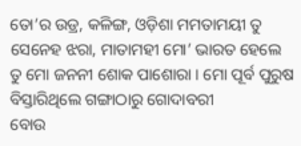ତୋ’ର ଉଡ୍ର, କଳିଙ୍ଗ, ଓଡ଼ିଶା ମମତାମୟୀ ତୁ ସେନେହ ଝରା, ମାତାମହୀ ମୋ’ ଭାରତ ହେଲେ ତୁ ମୋ ଜନନୀ ଶୋକ ପାଶୋରା । ମୋ ପୂର୍ବ ପୁରୁଷ ବିସ୍ତାରିଥିଲେ ଗଙ୍ଗାଠାରୁ ଗୋଦାବରୀ
ବୋଉ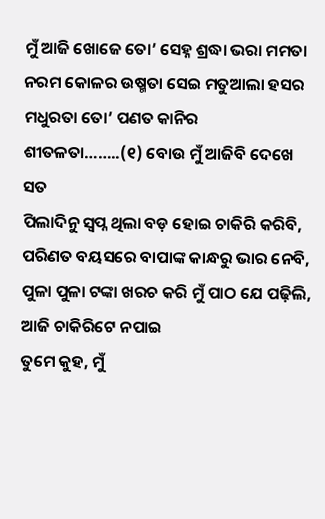ମୁଁ ଆଜି ଖୋଜେ ତୋ’ ସେହ୍ନ ଶ୍ରଦ୍ଧା ଭରା ମମତା ନରମ କୋଳର ଉଷ୍ମତା ସେଇ ମତୁଆଲା ହସର ମଧୁରତା ତୋ’ ପଣତ କାନିର ଶୀତଳତା……..(୧) ବୋଉ ମୁଁ ଆଜିବି ଦେଖେ ସତ
ପିଲାଦିନୁ ସ୍ୱପ୍ନ ଥିଲା ବଡ଼ ହୋଇ ଚାକିରି କରିବି, ପରିଣତ ବୟସରେ ବାପାଙ୍କ କାନ୍ଧରୁ ଭାର ନେବି, ପୁଳା ପୁଳା ଟଙ୍କା ଖରଚ କରି ମୁଁ ପାଠ ଯେ ପଢ଼ିଲି, ଆଜି ଚାକିରିଟେ ନପାଇ
ତୁମେ କୁହ, ମୁଁ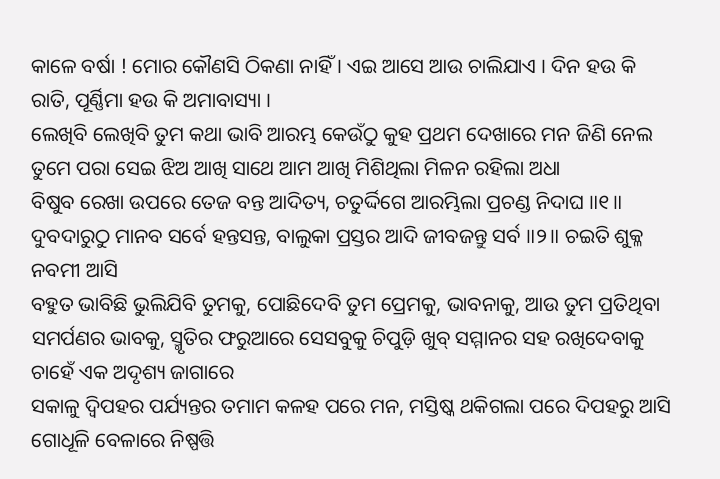କାଳେ ବର୍ଷା ! ମୋର କୌଣସି ଠିକଣା ନାହିଁ । ଏଇ ଆସେ ଆଉ ଚାଲିଯାଏ । ଦିନ ହଉ କି ରାତି, ପୂର୍ଣ୍ଣିମା ହଉ କି ଅମାବାସ୍ୟା ।
ଲେଖିବି ଲେଖିବି ତୁମ କଥା ଭାବି ଆରମ୍ଭ କେଉଁଠୁ କୁହ ପ୍ରଥମ ଦେଖାରେ ମନ ଜିଣି ନେଲ ତୁମେ ପରା ସେଇ ଝିଅ ଆଖି ସାଥେ ଆମ ଆଖି ମିଶିଥିଲା ମିଳନ ରହିଲା ଅଧା
ବିଷୁବ ରେଖା ଉପରେ ତେଜ ବନ୍ତ ଆଦିତ୍ୟ, ଚତୁର୍ଦ୍ଦିଗେ ଆରମ୍ଭିଲା ପ୍ରଚଣ୍ଡ ନିଦାଘ ॥୧॥ ଦୁବଦାରୁଠୁ ମାନବ ସର୍ବେ ହନ୍ତସନ୍ତ, ବାଲୁକା ପ୍ରସ୍ତର ଆଦି ଜୀବଜନ୍ତୁ ସର୍ବ ॥୨॥ ଚଇତି ଶୁକ୍ଳ ନବମୀ ଆସି
ବହୁତ ଭାବିଛି ଭୁଲିଯିବି ତୁମକୁ, ପୋଛିଦେବି ତୁମ ପ୍ରେମକୁ, ଭାବନାକୁ, ଆଉ ତୁମ ପ୍ରତିଥିବା ସମର୍ପଣର ଭାବକୁ, ସ୍ମୃତିର ଫରୁଆରେ ସେସବୁକୁ ଚିପୁଡ଼ି ଖୁବ୍ ସମ୍ମାନର ସହ ରଖିଦେବାକୁ ଚାହେଁ ଏକ ଅଦୃଶ୍ୟ ଜାଗାରେ
ସକାଳୁ ଦ୍ୱିପହର ପର୍ଯ୍ୟନ୍ତର ତମାମ କଳହ ପରେ ମନ, ମସ୍ତିଷ୍କ ଥକିଗଲା ପରେ ଦିପହରୁ ଆସି ଗୋଧୂଳି ବେଳାରେ ନିଷ୍ପତ୍ତି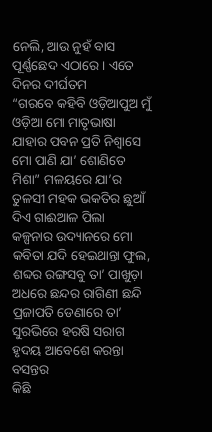ନେଲି, ଆଉ ନୁହଁ ବାସ ପୂର୍ଣ୍ଣଛେଦ ଏଠାରେ । ଏତେ ଦିନର ଦୀର୍ଘତମ
“ଗରବେ କହିବି ଓଡ଼ିଆପୁଅ ମୁଁ ଓଡ଼ିଆ ମୋ ମାତୃଭାଷା ଯାହାର ପବନ ପ୍ରତି ନିଶ୍ୱାସେ ମୋ ପାଣି ଯା’ ଶୋଣିତେ ମିଶା” ମଳୟରେ ଯା’ର ତୁଳସୀ ମହକ ଭକତିର ଛୁଆଁ ଦିଏ ଗାଈଆଳ ପିଲା
କଳ୍ପନାର ଉଦ୍ୟାନରେ ମୋ କବିତା ଯଦି ହେଇଥାନ୍ତା ଫୁଲ, ଶବ୍ଦର ରଙ୍ଗସବୁ ତା’ ପାଖୁଡ଼ା ଅଧରେ ଛନ୍ଦର ରାଗିଣୀ ଛନ୍ଦି ପ୍ରଜାପତି ଡେଣାରେ ତା’ ସୁରଭିରେ ହରଷି ସରାଗ ହୃଦୟ ଆବେଶେ କରନ୍ତା ବସନ୍ତର
କିଛି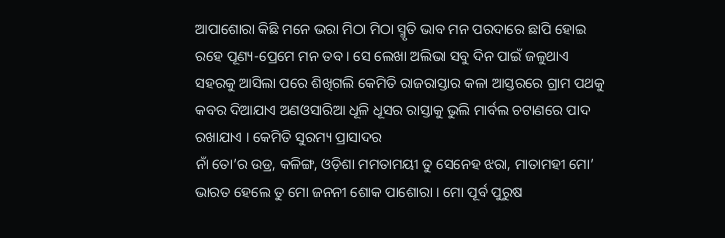ଆପାଶୋରା କିଛି ମନେ ଭରା ମିଠା ମିଠା ସ୍ମୃତି ଭାବ ମନ ପରଦାରେ ଛାପି ହୋଇ ରହେ ପୂଣ୍ୟ-ପ୍ରେମେ ମନ ତବ । ସେ ଲେଖା ଅଲିଭା ସବୁ ଦିନ ପାଇଁ ଜଳୁଥାଏ
ସହରକୁ ଆସିଲା ପରେ ଶିଖିଗଲି କେମିତି ରାଜରାସ୍ତାର କଳା ଆସ୍ତରରେ ଗ୍ରାମ ପଥକୁ କବର ଦିଆଯାଏ ଅଣଓସାରିଆ ଧୂଳି ଧୂସର ରାସ୍ତାକୁ ଭୁଲି ମାର୍ବଲ ଚଟାଣରେ ପାଦ ରଖାଯାଏ । କେମିତି ସୁରମ୍ୟ ପ୍ରାସାଦର
ନାଁ ତୋ’ର ଉଡ୍ର, କଳିଙ୍ଗ, ଓଡ଼ିଶା ମମତାମୟୀ ତୁ ସେନେହ ଝରା, ମାତାମହୀ ମୋ’ ଭାରତ ହେଲେ ତୁ ମୋ ଜନନୀ ଶୋକ ପାଶୋରା । ମୋ ପୂର୍ବ ପୁରୁଷ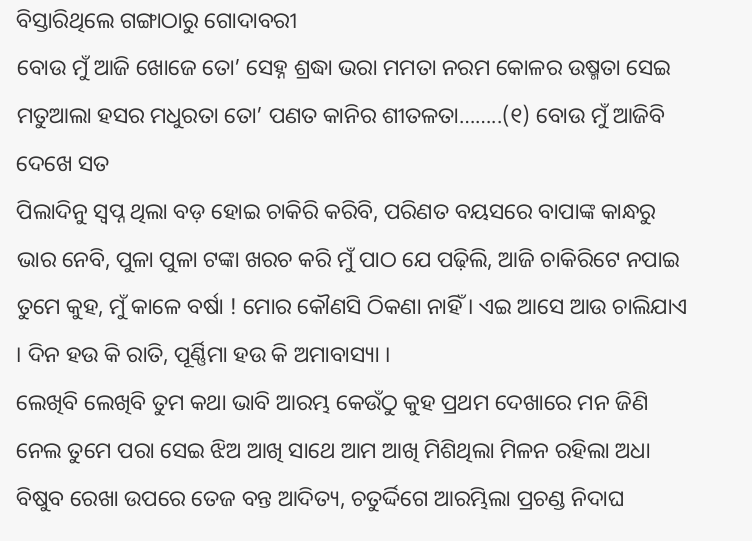ବିସ୍ତାରିଥିଲେ ଗଙ୍ଗାଠାରୁ ଗୋଦାବରୀ
ବୋଉ ମୁଁ ଆଜି ଖୋଜେ ତୋ’ ସେହ୍ନ ଶ୍ରଦ୍ଧା ଭରା ମମତା ନରମ କୋଳର ଉଷ୍ମତା ସେଇ ମତୁଆଲା ହସର ମଧୁରତା ତୋ’ ପଣତ କାନିର ଶୀତଳତା……..(୧) ବୋଉ ମୁଁ ଆଜିବି ଦେଖେ ସତ
ପିଲାଦିନୁ ସ୍ୱପ୍ନ ଥିଲା ବଡ଼ ହୋଇ ଚାକିରି କରିବି, ପରିଣତ ବୟସରେ ବାପାଙ୍କ କାନ୍ଧରୁ ଭାର ନେବି, ପୁଳା ପୁଳା ଟଙ୍କା ଖରଚ କରି ମୁଁ ପାଠ ଯେ ପଢ଼ିଲି, ଆଜି ଚାକିରିଟେ ନପାଇ
ତୁମେ କୁହ, ମୁଁ କାଳେ ବର୍ଷା ! ମୋର କୌଣସି ଠିକଣା ନାହିଁ । ଏଇ ଆସେ ଆଉ ଚାଲିଯାଏ । ଦିନ ହଉ କି ରାତି, ପୂର୍ଣ୍ଣିମା ହଉ କି ଅମାବାସ୍ୟା ।
ଲେଖିବି ଲେଖିବି ତୁମ କଥା ଭାବି ଆରମ୍ଭ କେଉଁଠୁ କୁହ ପ୍ରଥମ ଦେଖାରେ ମନ ଜିଣି ନେଲ ତୁମେ ପରା ସେଇ ଝିଅ ଆଖି ସାଥେ ଆମ ଆଖି ମିଶିଥିଲା ମିଳନ ରହିଲା ଅଧା
ବିଷୁବ ରେଖା ଉପରେ ତେଜ ବନ୍ତ ଆଦିତ୍ୟ, ଚତୁର୍ଦ୍ଦିଗେ ଆରମ୍ଭିଲା ପ୍ରଚଣ୍ଡ ନିଦାଘ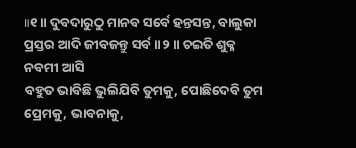॥୧॥ ଦୁବଦାରୁଠୁ ମାନବ ସର୍ବେ ହନ୍ତସନ୍ତ, ବାଲୁକା ପ୍ରସ୍ତର ଆଦି ଜୀବଜନ୍ତୁ ସର୍ବ ॥୨॥ ଚଇତି ଶୁକ୍ଳ ନବମୀ ଆସି
ବହୁତ ଭାବିଛି ଭୁଲିଯିବି ତୁମକୁ, ପୋଛିଦେବି ତୁମ ପ୍ରେମକୁ, ଭାବନାକୁ,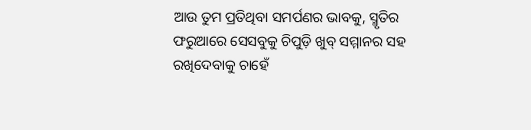ଆଉ ତୁମ ପ୍ରତିଥିବା ସମର୍ପଣର ଭାବକୁ, ସ୍ମୃତିର ଫରୁଆରେ ସେସବୁକୁ ଚିପୁଡ଼ି ଖୁବ୍ ସମ୍ମାନର ସହ ରଖିଦେବାକୁ ଚାହେଁ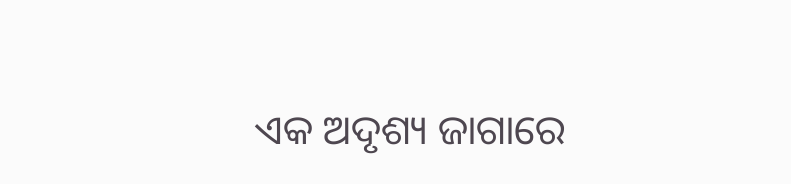ଏକ ଅଦୃଶ୍ୟ ଜାଗାରେ